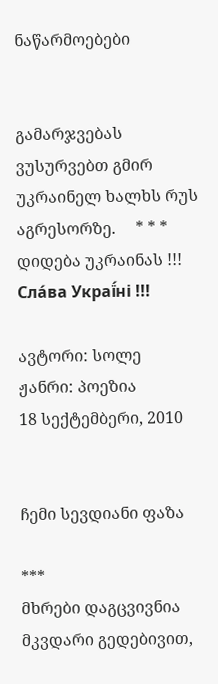ნაწარმოებები


გამარჯვებას ვუსურვებთ გმირ უკრაინელ ხალხს რუს აგრესორზე.     * * *     დიდება უკრაინას !!! Сла́ва Украї́ні !!!

ავტორი: სოლე
ჟანრი: პოეზია
18 სექტემბერი, 2010


ჩემი სევდიანი ფაზა

***
მხრები დაგცვივნია მკვდარი გედებივით,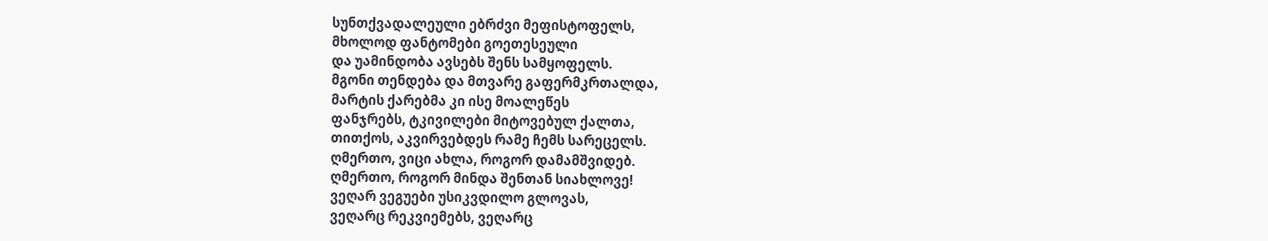სუნთქვადალეული ებრძვი მეფისტოფელს,
მხოლოდ ფანტომები გოეთესეული
და უამინდობა ავსებს შენს სამყოფელს.
მგონი თენდება და მთვარე გაფერმკრთალდა,
მარტის ქარებმა კი ისე მოალეწეს
ფანჯრებს, ტკივილები მიტოვებულ ქალთა,
თითქოს, აკვირვებდეს რამე ჩემს სარეცელს.
ღმერთო, ვიცი ახლა, როგორ დამამშვიდებ.
ღმერთო, როგორ მინდა შენთან სიახლოვე!
ვეღარ ვეგუები უსიკვდილო გლოვას,
ვეღარც რეკვიემებს, ვეღარც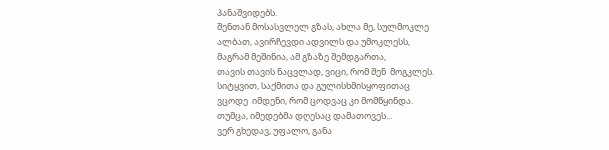პანაშვიდებს.
შენთან მოსასვლელ გზას, ახლა მე, სულმოკლე
ალბათ, ავირჩევდი ადვილს და უმოკლესს,
მაგრამ მეშინია, ამ გზაზე შემდგართა,
თავის თავის ნაცვლად, ვიცი, რომ შენ  მოგკლეს.
სიტყვით, საქმითა და გულისხმისყოფითაც
ვცოდე  იმდენი, რომ ცოდვაც კი მომწყინდა.
თუმცა, იმედებმა დღესაც დამათოვეს...
ვერ გხედავ, უფალო, განა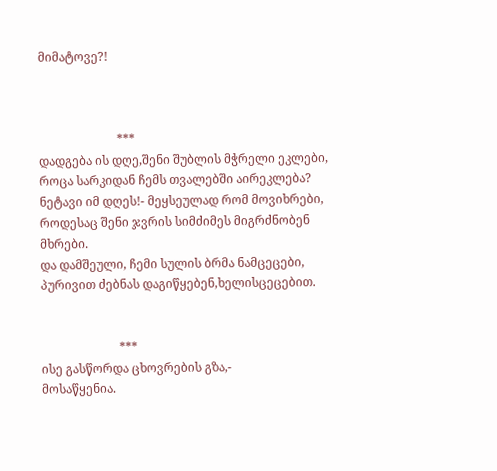მიმატოვე?!



                          ***
დადგება ის დღე,შენი შუბლის მჭრელი ეკლები,
როცა სარკიდან ჩემს თვალებში აირეკლება?
ნეტავი იმ დღეს!- მეყსეულად რომ მოვიხრები,
როდესაც შენი ჯვრის სიმძიმეს მიგრძნობენ მხრები.
და დამშეული, ჩემი სულის ბრმა ნამცეცები,
პურივით ძებნას დაგიწყებენ,ხელისცეცებით.


                          ***
ისე გასწორდა ცხოვრების გზა,-
მოსაწყენია.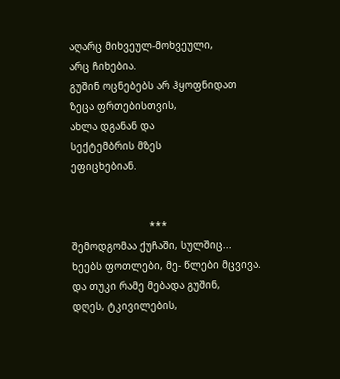აღარც მიხვეულ-მოხვეული,
არც ჩიხებია.
გუშინ ოცნებებს არ ჰყოფნიდათ
ზეცა ფრთებისთვის,
ახლა დგანან და
სექტემბრის მზეს
ეფიცხებიან.


                          ***
შემოდგომაა ქუჩაში, სულშიც...
ხეებს ფოთლები, მე- წლები მცვივა.
და თუკი რამე მებადა გუშინ,
დღეს, ტკივილების,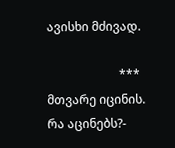ავისხი მძივად.

                        ***
მთვარე იცინის.
რა აცინებს?-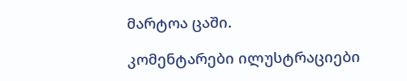მარტოა ცაში.

კომენტარები ილუსტრაციები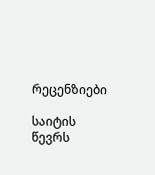რეცენზიები

საიტის წევრს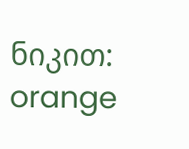ნიკით:  orange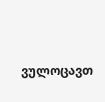ვულოცავთ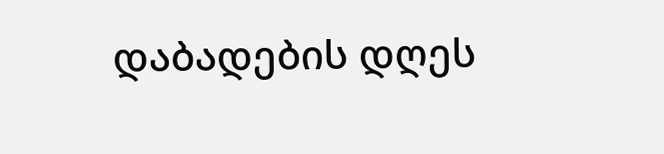დაბადების დღეს